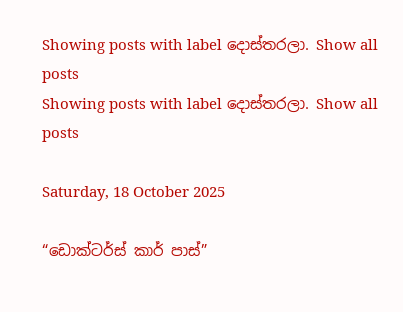Showing posts with label දොස්තරලා. Show all posts
Showing posts with label දොස්තරලා. Show all posts

Saturday, 18 October 2025

“ඩොක්ටර්ස් කාර් පාස්”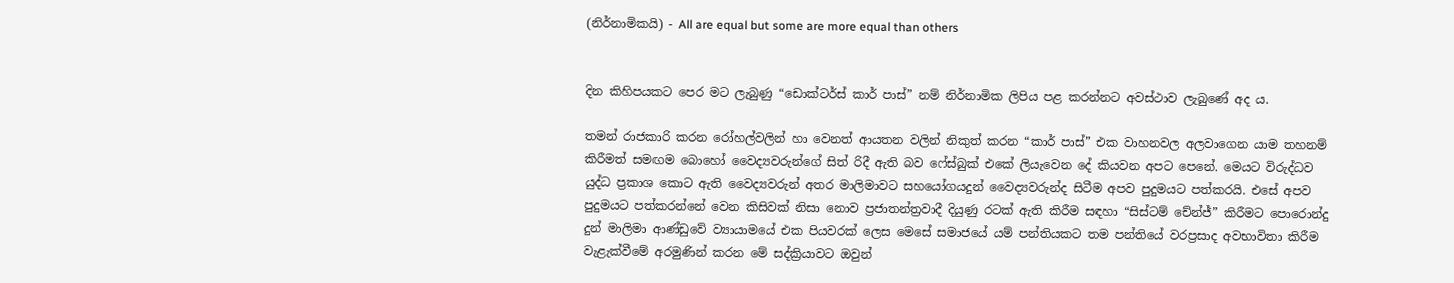(නිර්නාමිකයි) - All are equal but some are more equal than others


දින කිහිපයකට පෙර මට ලැබුණු “ඩොක්ටර්ස් කාර් පාස්” නම් නිර්නාමික ලිපිය පළ කරන්නට අවස්ථාව ලැබුණේ අද ය.

තමන් රාජකාරි කරන රෝහල්වලින් හා වෙනත් ආයතන වලින් නිකුත් කරන “කාර් පාස්” එක වාහනවල අලවාගෙන යාම තහනම් කිරීමත් සමඟම බොහෝ වෛද්‍යවරුන්ගේ සිත් රිදී ඇති බව ෆේස්බුක් එකේ ලියැවෙන දේ කියවන අපට පෙනේ. මෙයට විරුද්ධව යුද්ධ ප්‍රකාශ කොට ඇති වෛද්‍යවරුන් අතර මාලිමාවට සහයෝගයදුන් වෛද්‍යවරුන්ද සිටීම අපව පුදුමයට පත්කරයි. එසේ අපව පුදුමයට පත්කරන්නේ වෙන කිසිවක් නිසා නොව ප්‍රජාතන්ත්‍රවාදී දියුණු රටක් ඇති කිරීම සඳහා “සිස්ටම් චේන්ජ්” කිරීමට පොරොන්දු දුන් මාලිමා ආණ්ඩුවේ ව්‍යායාමයේ එක පියවරක් ලෙස මෙසේ සමාජයේ යම් පන්තියකට තම පන්තියේ වරප්‍රසාද අවභාවිතා කිරීම වැළැක්වීමේ අරමුණින් කරන මේ සද්ක්‍රියාවට ඔවුන්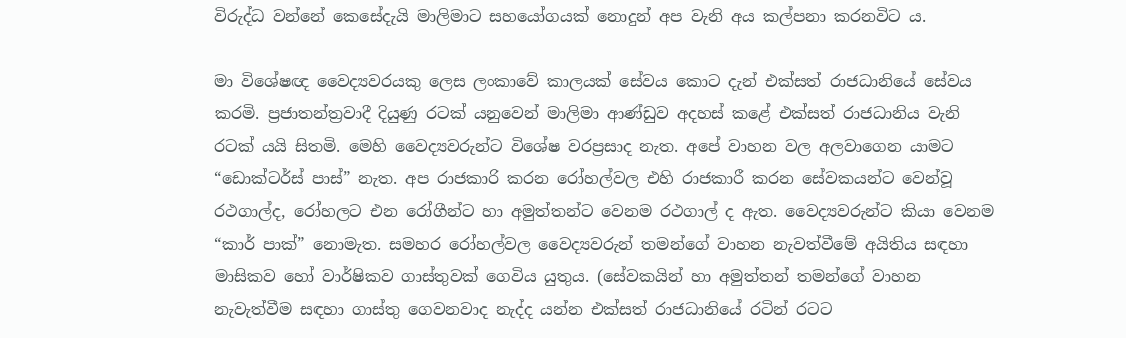විරුද්ධ වන්නේ කෙසේදැයි මාලිමාට සහයෝගයක් නොදුන් අප වැනි අය කල්පනා කරනවිට ය.

මා විශේෂඥ වෛද්‍යවරයකු ලෙස ලංකාවේ කාලයක් සේවය කොට දැන් එක්සත් රාජධානියේ සේවය කරමි. ප්‍රජාතන්ත්‍රවාදී දියුණු රටක් යනුවෙන් මාලිමා ආණ්ඩුව අදහස් කළේ එක්සත් රාජධානිය වැනි රටක් යයි සිතමි. මෙහි වෛද්‍යවරුන්ට විශේෂ වරප්‍රසාද නැත. අපේ වාහන වල අලවාගෙන යාමට “ඩොක්ටර්ස් පාස්” නැත. අප රාජකාරි කරන රෝහල්වල එහි රාජකාරී කරන සේවකයන්ට වෙන්වූ රථගාල්ද, රෝහලට එන රෝගීන්ට හා අමුත්තන්ට වෙනම රථගාල් ද ඇත. වෛද්‍යවරුන්ට කියා වෙනම “කාර් පාක්” නොමැත. සමහර රෝහල්වල වෛද්‍යවරුන් තමන්ගේ වාහන නැවත්වීමේ අයිතිය සඳහා මාසිකව හෝ වාර්ෂිකව ගාස්තුවක් ගෙවිය යුතුය. (සේවකයින් හා අමුත්තන් තමන්ගේ වාහන නැවැත්වීම සඳහා ගාස්තු ගෙවනවාද නැද්ද යන්න එක්සත් රාජධානියේ රටින් රටට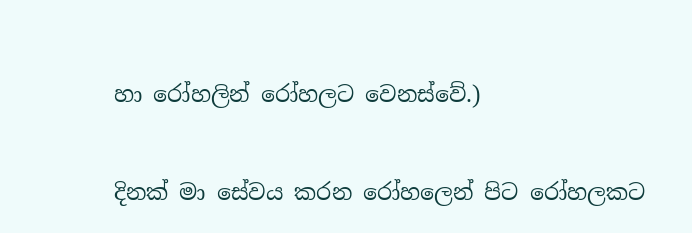හා රෝහලින් රෝහලට වෙනස්වේ.)

දිනක් මා සේවය කරන රෝහලෙන් පිට රෝහලකට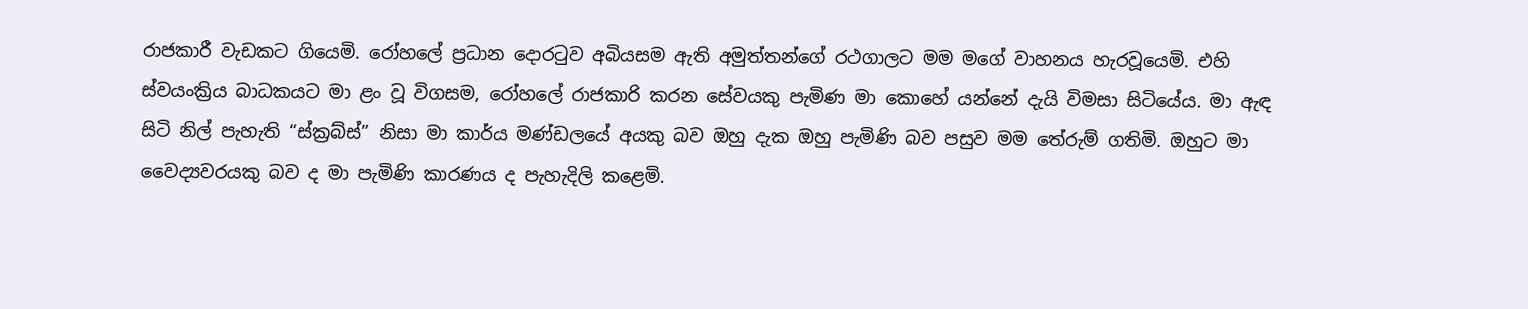රාජකාරී වැඩකට ගියෙමි. රෝහලේ ප්‍රධාන දොරටුව අබියසම ඇති අමුත්තන්ගේ රථගාලට මම මගේ වාහනය හැරවූයෙමි. එහි ස්වයංක්‍රිය බාධකයට මා ළං වූ විගසම, රෝහලේ රාජකාරි කරන සේවයකු පැමිණ මා කොහේ යන්නේ දැයි විමසා සිටියේය. මා ඇඳ සිටි නිල් පැහැති “ස්ක්‍රබ්ස්” නිසා මා කාර්ය මණ්ඩලයේ අයකු බව ඔහු දැක ඔහු පැමිණි බව පසුව මම තේරුම් ගතිමි. ඔහුට මා වෛද්‍යවරයකු බව ද මා පැමිණි කාරණය ද පැහැදිලි කළෙමි.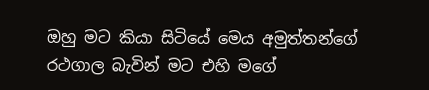ඔහු මට කියා සිටියේ මෙය අමුත්තන්ගේ රථගාල බැවින් මට එහි මගේ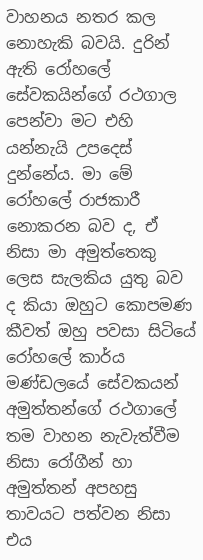වාහනය නතර කල නොහැකි බවයි. දුරින් ඇති රෝහලේ සේවකයින්ගේ රථගාල පෙන්වා මට එහි යන්නැයි උපදෙස් දුන්නේය. මා මේ රෝහලේ රාජකාරී නොකරන බව ද, ඒ නිසා මා අමුත්තෙකු ලෙස සැලකිය යුතු බව ද කියා ඔහුට කොපමණ කීවත් ඔහු පවසා සිටියේ රෝහලේ කාර්ය මණ්ඩලයේ සේවකයන් අමුත්තන්ගේ රථගාලේ තම වාහන නැවැත්වීම නිසා රෝගීන් හා අමුත්තන් අපහසු තාවයට පත්වන නිසා එය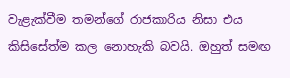වැළැක්වීම තමන්ගේ රාජකාරිය නිසා එය කිසිසේත්ම කල නොහැකි බවයි. ඔහුත් සමඟ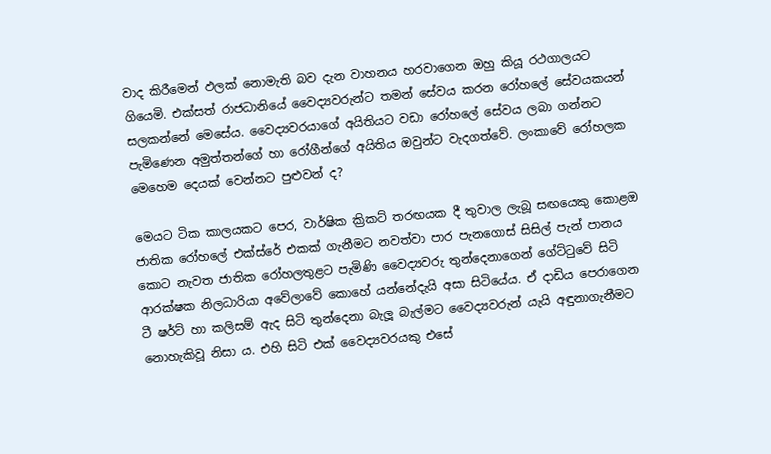වාද කිරීමෙන් ඵලක් නොමැති බව දැන වාහනය හරවාගෙන ඔහු කියූ රථගාලයට ගියෙමි. එක්සත් රාජධානියේ වෛද්‍යවරුන්ට තමන් සේවය කරන රෝහලේ සේවයකයන් සලකන්නේ මෙසේය. වෛද්‍යවරයාගේ අයිතියට වඩා රෝහලේ සේවය ලබා ගන්නට පැමිණෙන අමුත්තන්ගේ හා රෝගීන්ගේ අයිතිය ඔවුන්ට වැදගත්වේ. ලංකාවේ රෝහලක මෙහෙම දෙයක් වෙන්නට පුළුවන් ද?

මෙයට ටික කාලයකට පෙර, වාර්ෂික ක්‍රිකට් තරඟයක දී තුවාල ලැබූ සඟයෙකු කොළඔ ජාතික රෝහලේ එක්ස්රේ එකක් ගැනීමට නවත්වා පාර පැනගොස් සිසිල් පැන් පානය කොට නැවත ජාතික රෝහලතුළට පැමි‍ණි වෛද්‍යවරු තුන්දෙනාගෙන් ගේට්ටුවේ සිටි ආරක්ෂක නිලධාරියා අවේලාවේ කොහේ යන්නේදැයි අසා සිටියේය. ඒ දාඩිය පෙරාගෙන ටී ෂර්ට් හා කලිසම් ඇද සිටි තුන්දෙනා බැලූ බැල්මට වෛද්‍යවරුන් යැයි අඳුනාගැනීමට නොහැකිවූ නිසා ය. එහි සිටි එක් වෛද්‍යවරයකු එසේ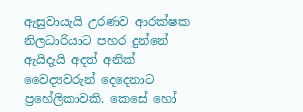ඇසුවායැයි උරණව ආරක්ෂක නිලධාරියාට පහර දුන්නේ ඇයිදැයි අදත් අනික් වෛද්‍යවරුන් දෙදෙනාට ප්‍රහේලිකාවකි. කෙසේ හෝ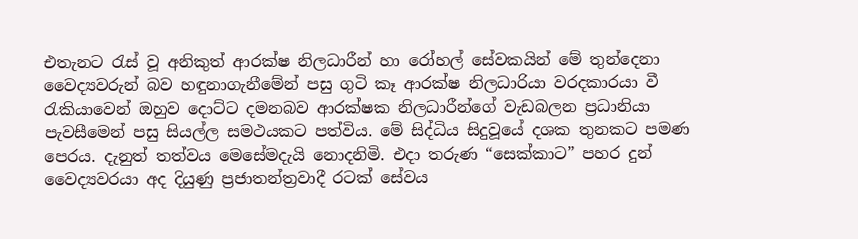එතැනට රැස් වූ අනිකුත් ආරක්ෂ නිලධාරීන් හා රෝහල් සේවකයින් මේ තුන්දෙනා වෛද්‍යවරුන් බව හඳුනාගැනීමේන් පසු ගුටි කෑ ආරක්ෂ නිලධාරියා වරදකාරයා වී රැකියාවෙන් ඔහුව දොට්ට දමනබව ආරක්ෂක නිලධාරීන්ගේ වැඩබලන ප්‍රධානියා පැවසීමෙන් පසු සියල්ල සමථයකට පත්විය. මේ සිද්ධිය සිදුවූයේ දශක තුනකට පමණ පෙරය. දැනුත් තත්වය මෙසේමදැයි නොදනිමි. එදා තරුණ “සෙක්කාට” පහර දුන් වෛද්‍යවරයා අද දියුණු ප්‍රජාතන්ත්‍රවාදී රටක් සේවය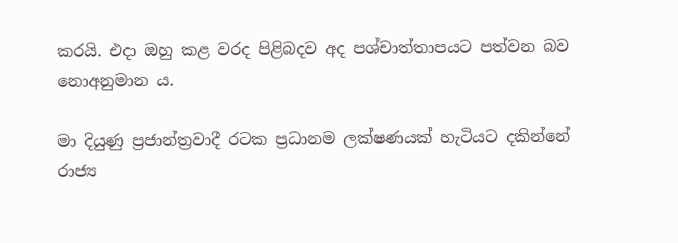කරයි. එදා ඔහු කළ වරද පිළිබදව අද ප‍ශ්චාත්තාපයට පත්වන බව නොඅනුමාන ය.

මා දියුණු ප්‍රජාන්ත්‍රවාදී රටක ප්‍රධානම ලක්ෂණයක් හැටියට දකින්නේ රාජ්‍ය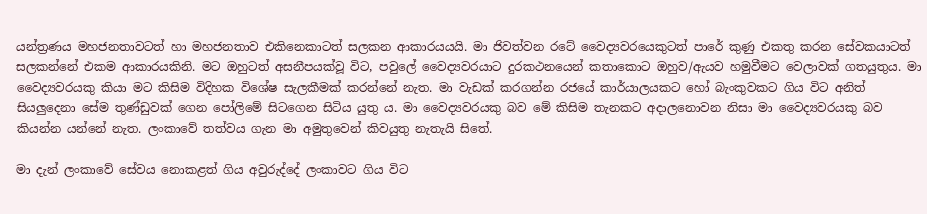යන්ත්‍රණය මහජනතාවටත් හා මහජනතාව එකිනෙකාටත් සලකන ආකාරයයයි. මා ජිවත්වන රටේ වෛද්‍යවරයෙකුටත් පාරේ කුණු එකතු කරන සේවකයාටත් සලකන්නේ එකම ආකාරයකිනි. මට ඔහුටත් අසනීපයක්වූ විට, පවුලේ වෛද්‍යවරයාට දුරකථනයෙන් කතාකොට ඔහුව/ඇයව හමුවීමට වෙලාවක් ගතයුතුය. මා වෛද්‍යවරයකු කියා මට කිසිම විදිහක විශේෂ සැලකීමක් කරන්නේ නැත. මා වැඩක් කරගන්න රජයේ කාර්යාලයකට හෝ බැංකුවකට ගිය විට අනිත් සියලුදෙනා සේම තුණ්ඩුවක් ගෙන පෝලිමේ සිටගෙන සිටිය යුතු ය. මා වෛද්‍යවරයකු බව මේ කිසිම තැනකට අදාලනොවන නිසා මා වෛද්‍යවරයකු බව කියන්න යන්නේ නැත. ලංකාවේ තත්වය ගැන මා අමුතුවෙන් කිවයුතු නැතැයි සිතේ.

මා දැන් ලංකාවේ සේවය නොකළත් ගිය අවුරුද්දේ ලංකාවට ගිය විට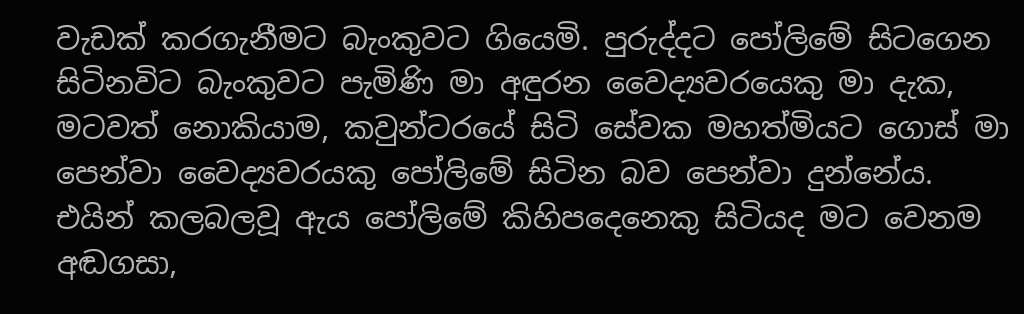වැඩක් කරගැනීමට බැංකුවට ගියෙමි. පුරුද්දට පෝලිමේ සිටගෙන සිටිනවිට බැංකුවට පැමිණි මා අඳුරන වෛද්‍යවරයෙකු මා දැක, මටවත් නොකියාම, කවුන්ටරයේ සිටි සේවක මහත්මියට ගොස් මා පෙන්වා වෛද්‍යවරයකු පෝලිමේ සිටින බව පෙන්වා දුන්නේය. එයින් කලබලවූ ඇය පෝලිමේ කිහිපදෙනෙකු සිටියද මට වෙනම අඬගසා,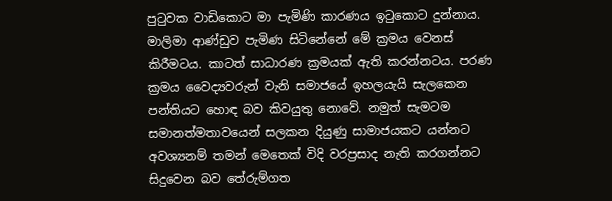පුටුවක වාඩිකොට මා පැමිණි කාරණය ඉටුකොට දුන්නාය. මාලිමා ආණ්ඩුව පැමිණ සිටිනේනේ මේ ක්‍රමය වෙනස් කිරීමටය. කාටත් සාධාරණ ක්‍රමයක් ඇති කරන්නටය. පරණ ක්‍රමය වෛද්‍යවරුන් වැනි සමාජයේ ඉහලයැයි සැලකෙන පන්තියට හොඳ බව කිවයුතු නොවේ. නමුත් සැමටම සමානත්මතාවයෙන් සලකන දියුණු සාමාජයකට යන්නට අවශ්‍යනම් තමන් මෙතෙක් විදි වරප්‍රසාද නැති කරගන්නට සිදුවෙන බව තේරුම්ගත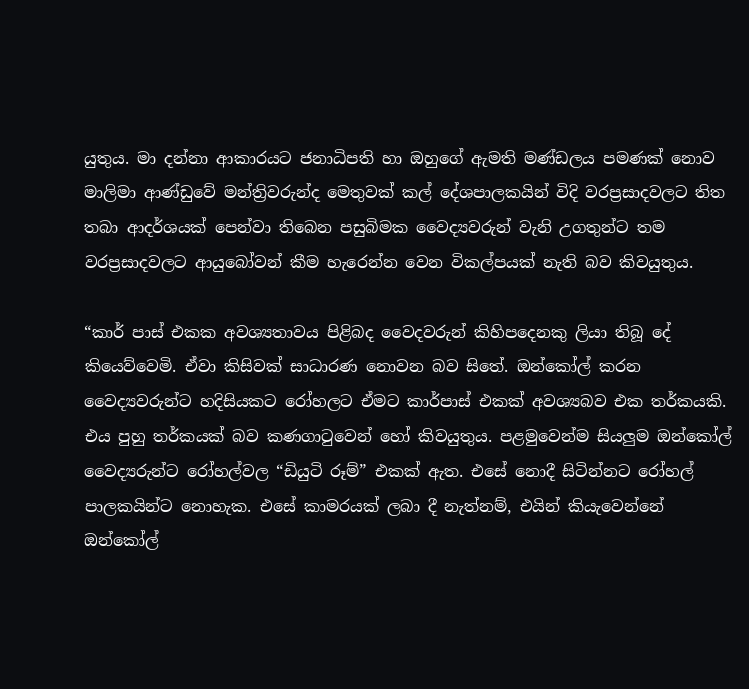යුතුය. මා දන්නා ආකාරයට ජනාධිපති හා ඔහුගේ ඇමති මණ්ඩලය පමණක් නොව මාලිමා ආණ්ඩුවේ මන්ත්‍රිවරුන්ද මෙතුවක් කල් දේශපාලකයින් විදි වරප්‍රසාදවලට තිත තබා ආදර්ශයක් පෙන්වා තිබෙන පසුබිමක වෛද්‍යවරුන් වැනි උගතුන්ට තම වරප්‍රසාදවලට ආයුබෝවන් කීම හැරෙන්න වෙන විකල්පයක් නැති බව කිවයුතුය.

“කාර් පාස් එකක අවශ්‍යතාවය පිළිබද වෛදවරුන් කිහිපදෙනකු ලියා තිබූ දේ කියෙව්වෙමි. ඒවා කිසිවක් සාධාරණ නොවන බව සිතේ. ඔන්කෝල් කරන වෛද්‍යවරුන්ට හදිසියකට රෝහලට ඒමට කාර්පාස් එකක් අවශ්‍යබව එක තර්කයකි. එය පුහු තර්කයක් බව කණගාටුවෙන් හෝ කිවයුතුය. පළමුවෙන්ම සියලුම ඔන්කෝල් වෛද්‍යරුන්ට රෝහල්වල “ඩියුටි රූම්” එකක් ඇත. එසේ නොදී සිටින්නට රෝහල් පාලකයින්ට නොහැක. එසේ කාමරයක් ලබා දී නැත්නම්, එයින් කියැවෙන්නේ ඔන්කෝල්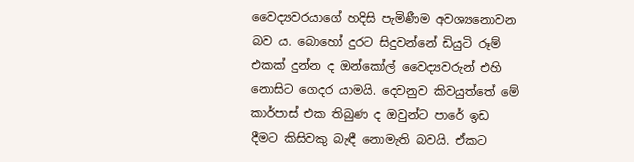වෛද්‍යවරයාගේ හදිසි පැමිණීම අවශ්‍යනොවන බව ය. බොහෝ දුරට සිදුවන්නේ ඩියුටි රූම් එකක් දුන්න ද ඔන්කෝල් වෛද්‍යවරුන් එහි නොසිට ගෙදර යාමයි. දෙවනුව කිවයුත්තේ මේ කාර්පාස් එක තිබුණ ද ඔවුන්ට පාරේ ඉඩ දීමට කිසිවකු බැඳී නොමැති බවයි. ඒකට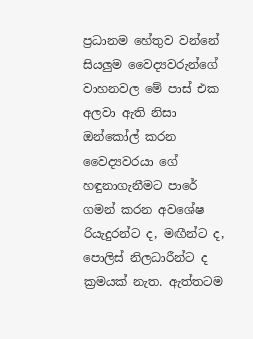ප්‍රධානම හේතුව වන්නේ සියලුම වෛද්‍යවරුන්ගේ වාහනවල මේ පාස් එක අලවා ඇති නිසා ඔන්කෝල් කරන වෛද්‍යවරයා ගේ හඳුනාගැනීමට පාරේ ගමන් කරන අවශේෂ රියැදුරන්ට ද, මඟීන්ට ද, පොලිස් නිලධාරීන්ට ද ක්‍රමයක් නැත. ඇත්තටම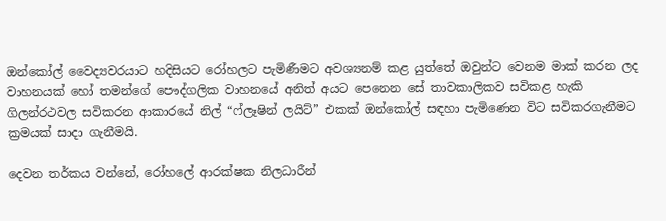ඔන්කෝල් වෛද්‍යවරයාට හදිසියට රෝහලට පැමිණීමට අවශ්‍යනම් කළ යුත්තේ ඔවුන්ට වෙනම මාක් කරන ලද වාහනයක් හෝ තමන්ගේ පෞද්ගලික වාහනයේ අනිත් අයට පෙනෙන සේ තාවකාලිකව සවිකළ හැකි ගිලන්රථවල සවිකරන ආකාරයේ නිල් “ෆ්ලෑෂින් ලයිට්” එකක් ඔන්කෝල් සඳහා පැමිණෙන විට සවිකරගැනීමට ක්‍රමයක් සාදා ගැනීමයි.

දෙවන තර්කය වන්නේ, රෝහලේ ආරක්ෂක නිලධාරීන්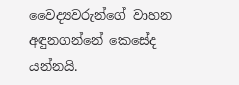වෛද්‍යවරුන්ගේ වාහන අඳුනගන්නේ කෙසේද යන්නයි.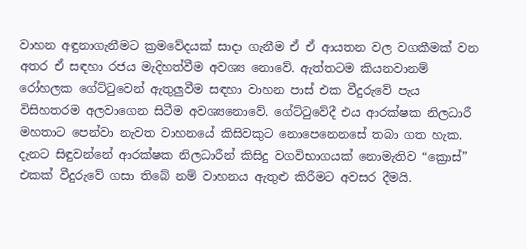වාහන අඳුනාගැනීමට ක්‍රමවේදයක් සාදා ගැනීම ඒ ඒ ආයතන වල වගකීමක් වන අතර ඒ සඳහා රජය මැදිහත්වීම අවශ්‍ය නොවේ. ඇත්තටම කියනවානම් රෝහලක ගේට්ටුවෙන් ඇතුලුවීම සඳහා වාහන පාස් එක වීදුරුවේ පැය විසිහතරම අලවාගෙන සිටීම අවශ්‍යනොවේ. ගේට්ටුවේදී එය ආරක්ෂක නිලධාරී මහතාට පෙන්වා නැවත වාහනයේ කිසිවකුට නොපෙනෙනසේ තබා ගත හැක. දැනට සිඳුවන්නේ ආරක්ෂක නිලධාරීන් කිසිදු වගවිභාගයක් නොමැතිව “ක්‍රොස්” එකක් වීදුරුවේ ගසා තිබේ නම් වාහනය ඇතුළු කිරීමට අවසර දීමයි.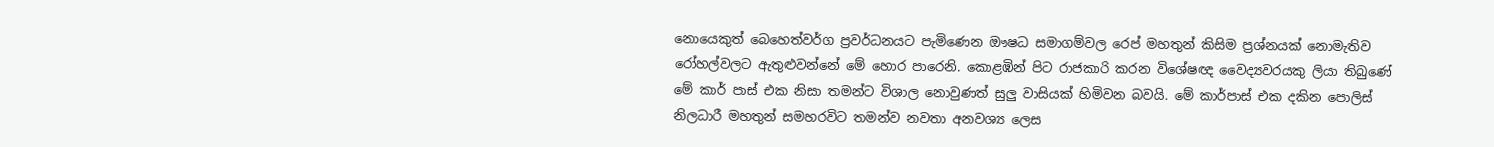නොයෙකුත් බෙහෙත්වර්ග ප්‍රවර්ධනයට පැමිණෙන ඖෂධ සමාගම්වල රෙප් මහතුන් කිසිම ප්‍රශ්නයක් නොමැතිව රෝහල්වලට ඇතුළුවන්නේ මේ හොර පාරෙනි. කොළඹින් පිට රාජකාරි කරන විශේෂඥ වෛද්‍යවරයකු ලියා තිබුණේ මේ කාර් පාස් එක නිසා තමන්ට විශාල නොවුණත් සුලු වාසියක් හිමිවන බවයි. මේ කාර්පාස් එක දකින පොලිස් නිලධාරී මහතුන් සමහරවිට තමන්ව නවතා අනවශ්‍ය ලෙස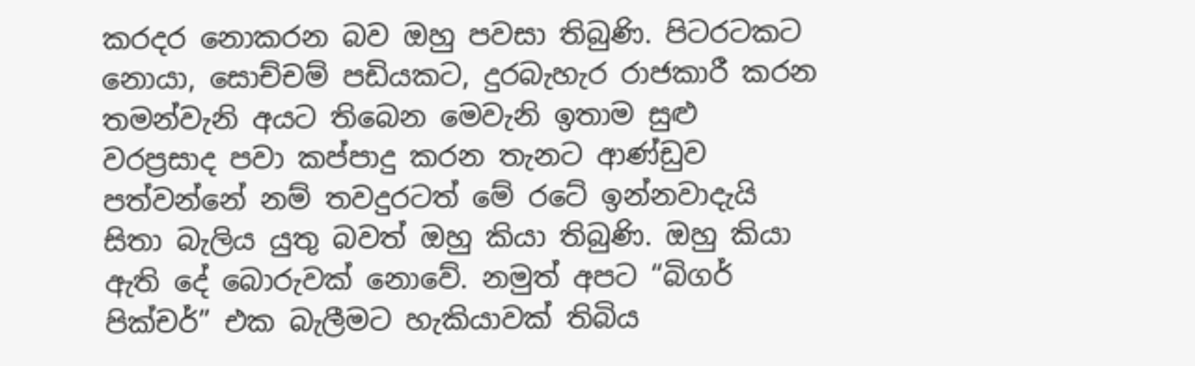කරදර නොකරන බව ඔහු පවසා තිබුණි. පිටරටකට නොයා, සොච්චම් පඩියකට, දුරබැහැර රාජකාරී කරන තමන්වැනි අයට තිබෙන මෙවැනි ඉතාම සුළු වරප්‍රසාද පවා කප්පාදු කරන තැනට ආණ්ඩුව පත්වන්නේ නම් තවදුරටත් මේ රටේ ඉන්නවාදැයි සිතා බැලිය යුතු බවත් ඔහු කියා තිබුණි. ඔහු කියා ඇති දේ බොරුවක් නොවේ. නමුත් අපට “බිගර් පික්චර්” එක බැලීමට හැකියාවක් තිබිය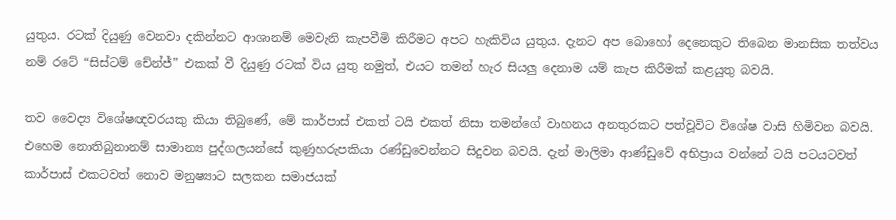යුතුය. රටක් දියුණු වෙනවා දකින්නට ආශානම් මෙවැනි කැපවීමි කිරීමට අපට හැකිවිය යුතුය. දැනට අප බොහෝ දෙනෙකුට තිබෙන මානසික තත්වය නම් රටේ “සිස්ටම් චේන්ජ්” එකක් වී දියුණු රටක් විය යුතු නමුත්, එයට තමන් හැර සියලු දෙනාම යම් කැප කිරීමක් කළයුතු බවයි.

තව වෛද්‍ය විශේෂ‍ඥවරයකු කියා තිබුණේ, මේ කාර්පාස් එකත් ටයි එකත් නිසා තමන්ගේ වාහනය අනතුරකට පත්වූවිට විශේෂ වාසි හිමිවන බවයි. එහෙම නොතිබුනානම් සාමාන්‍ය පුද්ගලයන්සේ කුණුහරුපකියා රණ්ඩුවෙන්නට සිදුවන බවයි. දැන් මාලිමා ආණ්ඩුවේ අභිප්‍රාය වන්නේ ටයි පටයටවත් කාර්පාස් එකටවත් නොව මනුෂ්‍යාට සලකන සමාජයක්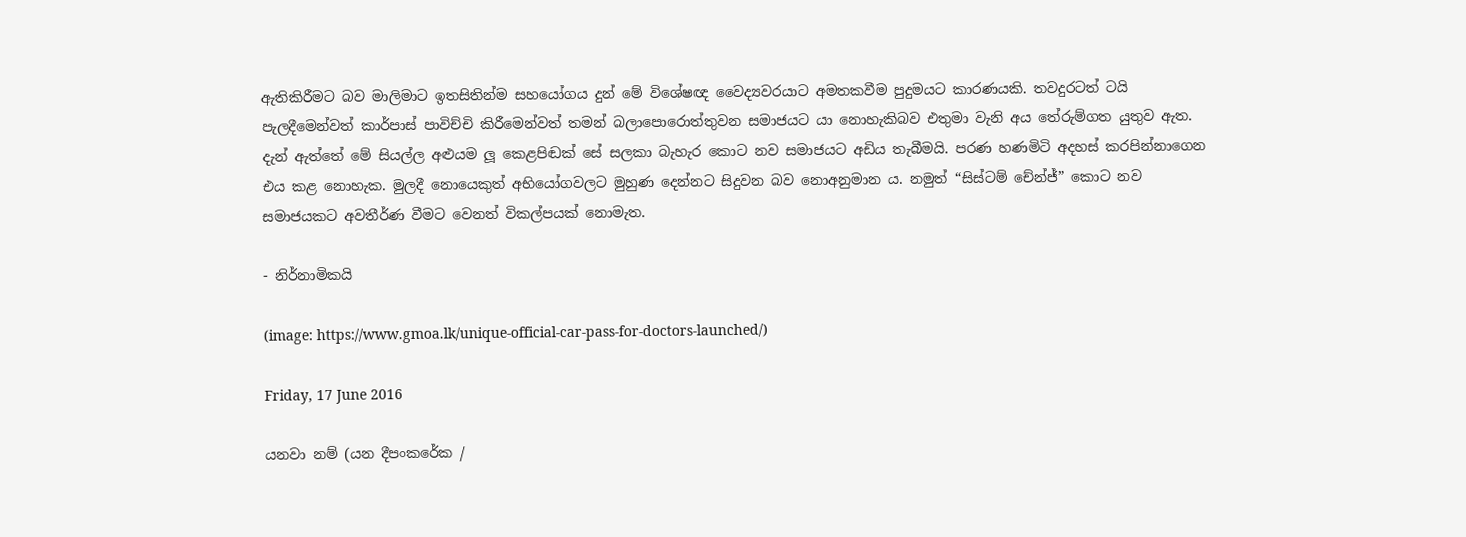ඇතිකිරීමට බව මාලිමාට ඉතසිතින්ම සහයෝගය දුන් මේ විශේෂඥ වෛද්‍යවරයාට අමතකවීම පුදුමයට කාරණයකි. තවදුරටත් ටයි පැලදීමෙන්වත් කාර්පාස් පාවිච්චි කිරීමෙන්වත් තමන් බලාපොරොත්තුවන සමාජයට යා නොහැකිබව එතුමා වැනි අය තේරුම්ගත යුතුව ඇත. දැන් ඇත්තේ මේ සියල්ල අළුයම ලූ කෙළපිඬක් සේ සලකා බැහැර කොට නව සමාජයට අඩිය තැබීමයි. පරණ හණමිටි අදහස් කරපින්නාගෙන එය කළ නොහැක. මුලදී නොයෙකුත් අභියෝගවලට මුහුණ දෙන්නට සිදුවන බව නොඅනුමාන ය. නමුත් “සිස්ටම් චේන්ජ්” කොට නව සමාජයකට අවතීර්ණ වීමට වෙනත් විකල්පයක් නොමැත.

- නිර්නාමිකයි

(image: https://www.gmoa.lk/unique-official-car-pass-for-doctors-launched/)

Friday, 17 June 2016

යනවා නම් (යන දීපංකරේක /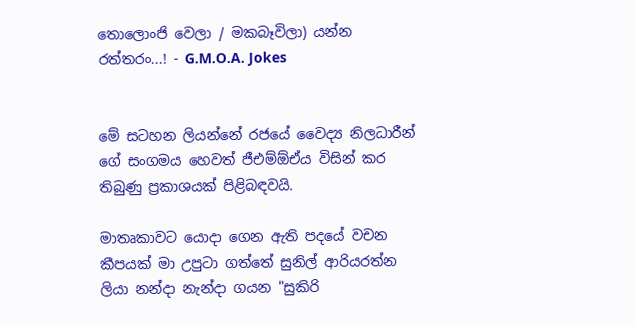තොලොංජි වෙලා / මකබෑවිලා) යන්න රත්තරං...! - G.M.O.A. Jokes


මේ සටහන ලියන්නේ රජයේ වෛද්‍ය නිලධාරීන් ගේ සංගමය හෙවත් ජීඑම්ඕඒය විසින් කර තිබුණු ප්‍රකාශයක් පිළිබඳවයි.

මාතෘකාවට යොදා ගෙන ඇති පදයේ වචන කීපයක් මා උපුටා ගත්තේ සුනිල් ආරියරත්න ලියා නන්දා නැන්දා ගයන "සුකිරි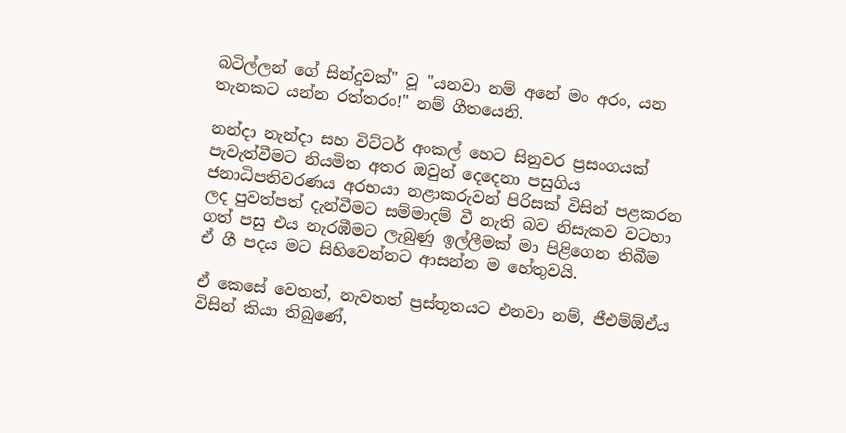බටිල්ලන් ගේ සින්දුවක්" වූ "යනවා නම් අනේ මං අරං, යන තැනකට යන්න රත්තරං!" නම් ගීතයෙනි.

නන්දා නැන්දා සහ විට්ටර් අංකල් හෙට සිනුවර ප්‍රසංගයක් පැවැත්වීමට නියමිත අතර ඔවුන් දෙදෙනා පසුගිය ජනාධිපතිවරණය අරභයා නළාකරුවන් පිරිසක් විසින් පළකරන ලද පුවත්පත් දැන්වීමට සම්මාදම් වී නැති බව නිසැකව වටහා ගත් පසු එය නැරඹීමට ලැබුණු ඉල්ලීමක් මා පිළිගෙන තිබීම ඒ ගී පදය මට සිහිවෙන්නට ආසන්න ම හේතුවයි.

ඒ කෙසේ වෙතත්, නැවතත් ප්‍රස්තූතයට එනවා නම්, ජීඑම්ඕඒය විසින් කියා තිබුණේ,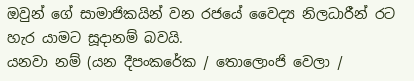ඔවුන් ගේ සාමාජිකයින් වන රජයේ වෛද්‍ය නිලධාරීන් රට හැර යාමට සූදානම් බවයි.
යනවා නම් (යන දීපංකරේක / තොලොංජි වෙලා /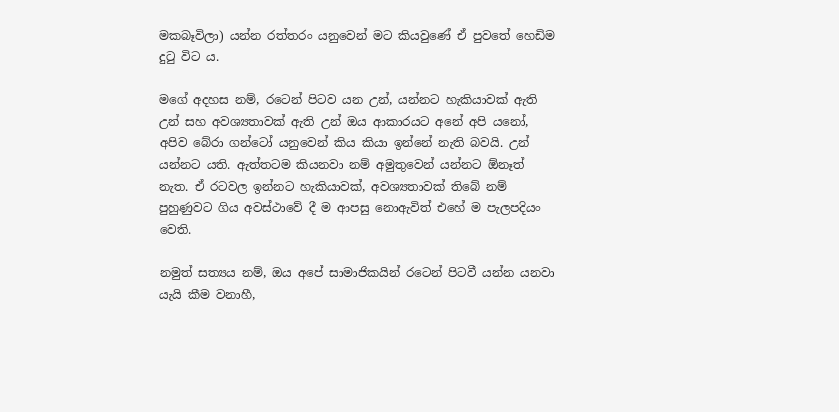මකබෑවිලා) යන්න රත්තරං යනුවෙන් මට කියවුණේ ඒ පුවතේ හෙඩිම දුටු විට ය.

මගේ අදහස නම්, රටෙන් පිටව යන උන්, යන්නට හැකියාවක් ඇති උන් සහ අවශ්‍යතාවක් ඇති උන් ඔය ආකාරයට අනේ අපි යනෝ, අපිව බේරා ගන්ටෝ යනුවෙන් කිය කියා ඉන්නේ නැති බවයි. උන් යන්නට යති. ඇත්තටම කියනවා නම් අමුතුවෙන් යන්නට ඕනෑත් නැත. ඒ රටවල ඉන්නට හැකියාවක්, අවශ්‍යතාවක් තිබේ නම් පුහුණුවට ගිය අවස්ථාවේ දී ම ආපසු නොඇවිත් එහේ ම පැලපදියං වෙති.

නමුත් සත්‍යය නම්, ඔය අපේ සාමාජිකයින් රටෙන් පිටවී යන්න යනවා යැයි කීම වනාහී,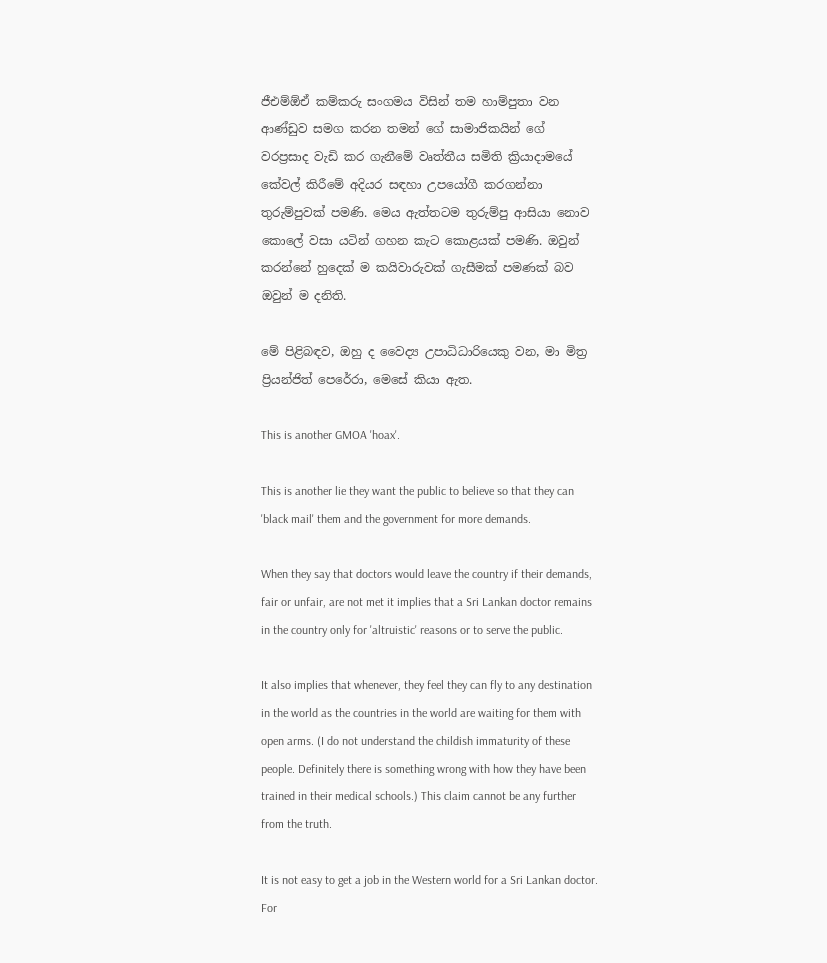ජීඑම්ඕඒ කම්කරු සංගමය විසින් තම හාම්පුතා වන ආණ්ඩුව සමග කරන තමන් ගේ සාමාජිකයින් ගේ වරප්‍රසාද වැඩි කර ගැනීමේ වෘත්තීය සමිති ක්‍රියාදාමයේ කේවල් කිරීමේ අදියර සඳහා උපයෝගී කරගන්නා තුරුම්පුවක් පමණි. මෙය ඇත්තටම තුරුම්පු ආසියා නොව කොලේ වසා යටින් ගහන කැට කොළයක් පමණි. ඔවුන් කරන්නේ හුදෙක් ම කයිවාරුවක් ගැසීමක් පමණක් බව ඔවුන් ම දනිති.

මේ පිළිබඳව, ඔහු ද වෛද්‍ය උපාධිධාරියෙකු වන, මා මිත්‍ර ප්‍රියන්ජිත් පෙරේරා, මෙසේ කියා ඇත.

This is another GMOA 'hoax'.

This is another lie they want the public to believe so that they can 'black mail' them and the government for more demands.

When they say that doctors would leave the country if their demands, fair or unfair, are not met it implies that a Sri Lankan doctor remains in the country only for 'altruistic' reasons or to serve the public.

It also implies that whenever, they feel they can fly to any destination in the world as the countries in the world are waiting for them with open arms. (I do not understand the childish immaturity of these people. Definitely there is something wrong with how they have been trained in their medical schools.) This claim cannot be any further from the truth.

It is not easy to get a job in the Western world for a Sri Lankan doctor. For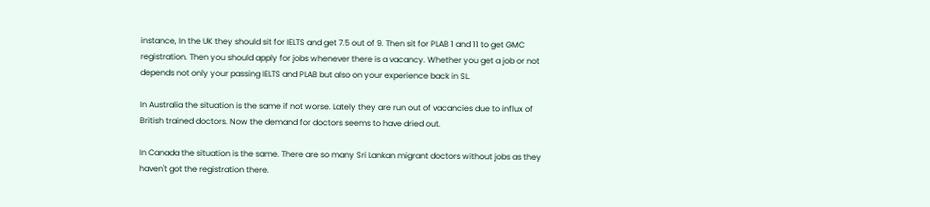instance, In the UK they should sit for IELTS and get 7.5 out of 9. Then sit for PLAB 1 and 11 to get GMC registration. Then you should apply for jobs whenever there is a vacancy. Whether you get a job or not depends not only your passing IELTS and PLAB but also on your experience back in SL.

In Australia the situation is the same if not worse. Lately they are run out of vacancies due to influx of British trained doctors. Now the demand for doctors seems to have dried out.

In Canada the situation is the same. There are so many Sri Lankan migrant doctors without jobs as they haven't got the registration there.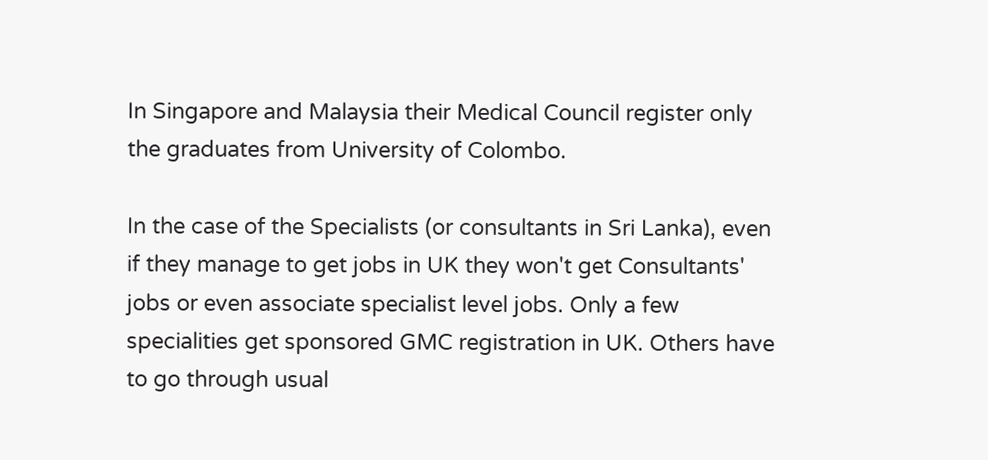In Singapore and Malaysia their Medical Council register only the graduates from University of Colombo.

In the case of the Specialists (or consultants in Sri Lanka), even if they manage to get jobs in UK they won't get Consultants' jobs or even associate specialist level jobs. Only a few specialities get sponsored GMC registration in UK. Others have to go through usual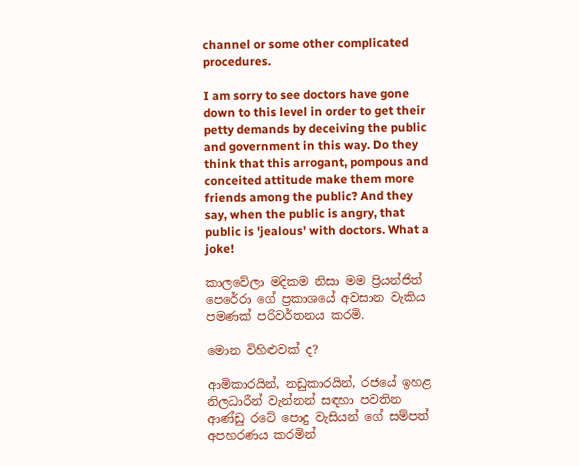channel or some other complicated procedures.

I am sorry to see doctors have gone down to this level in order to get their petty demands by deceiving the public and government in this way. Do they think that this arrogant, pompous and conceited attitude make them more friends among the public? And they say, when the public is angry, that public is 'jealous' with doctors. What a joke!

කාලවේලා මදිකම නිසා මම ප්‍රියන්ජිත් පෙරේරා ගේ ප්‍රකාශයේ අවසාන වැකිය පමණක් පරිවර්තනය කරමි.

මොන විහිළුවක් ද?

ආමිකාරයින්, නඩුකාරයින්, රජයේ ඉහළ නිලධාරීන් වැන්නන් සඳහා පවතින ආණ්ඩු රටේ පොදු වැසියන් ගේ සම්පත් අපහරණය කරමින්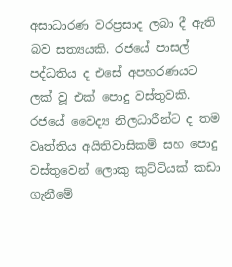අසාධාරණ වරප්‍රසාද ලබා දී ඇති බව සත්‍යයකි. රජයේ පාසල් පද්ධතිය ද එසේ අපහරණයට ලක් වූ එක් පොදු වස්තුවකි. රජයේ වෛද්‍ය නිලධාරීන්ට ද තම වෘත්තිය අයිතිවාසිකම් සහ පොදු වස්තුවෙන් ලොකු කුට්ටියක් කඩා ගැනීමේ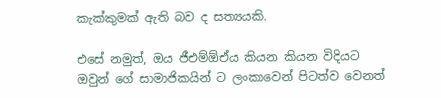කැක්කුමක් ඇති බව ද සත්‍යයකි.

එසේ නමුත්, ඔය ජීඑම්ඕඒය කියන කියන විදියට ඔවුන් ගේ සාමාජිකයින් ට ලංකාවෙන් පිටත්ව වෙනත්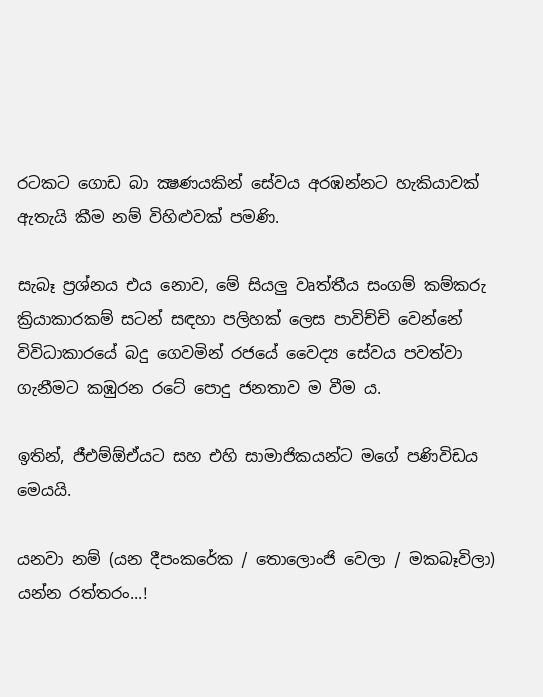රටකට ගොඩ බා ක්‍ෂණයකින් සේවය අරඹන්නට හැකියාවක් ඇතැයි කීම නම් විහිළුවක් පමණි.

සැබෑ ප්‍රශ්නය එය නොව, මේ සියලු වෘත්තීය සංගම් කම්කරු ක්‍රියාකාරකම් සටන් සඳහා පලිහක් ලෙස පාවිච්චි වෙන්නේ විවිධාකාරයේ බදු ගෙවමින් රජයේ වෛද්‍ය සේවය පවත්වා ගැනීමට කඹුරන රටේ පොදු ජනතාව ම වීම ය.

ඉතින්, ජීඑම්ඕඒයට සහ එහි සාමාජිකයන්ට මගේ පණිවිඩය මෙයයි.

යනවා නම් (යන දීපංකරේක / තොලොංජි වෙලා / මකබෑවිලා) යන්න රත්තරං...!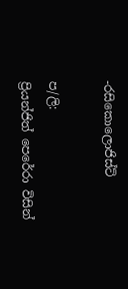-රසිකොලොජිස්ට්

ප/ලි:
ප්‍රියන්ජිත් පෙරේරා විසින්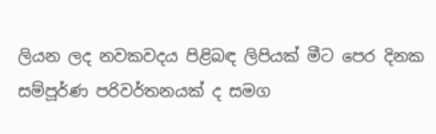ලියන ලද නවකවදය පිළිබඳ ලිපියක් මීට පෙර දිනක සම්පූර්ණ පරිවර්තනයක් ද සමග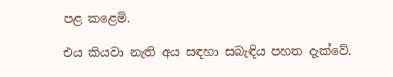පළ කළෙමි.

එය කියවා නැති අය සඳහා සබැඳිය පහත දැක්වේ.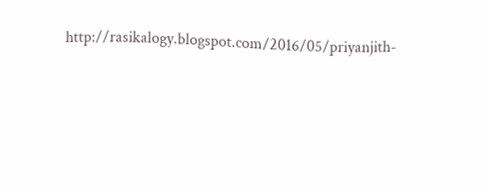http://rasikalogy.blogspot.com/2016/05/priyanjith-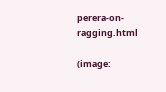perera-on-ragging.html

(image: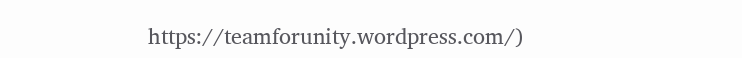https://teamforunity.wordpress.com/)